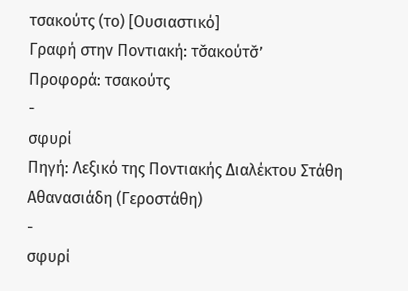τσακούτς (το) [Ουσιαστικό]
Γραφή στην Ποντιακή: τσ̌ακούτσ̌’
Προφορά: τσακούτς
-
σφυρί
Πηγή: Λεξικό της Ποντιακής Διαλέκτου Στάθη Αθανασιάδη (Γεροστάθη)
-
σφυρί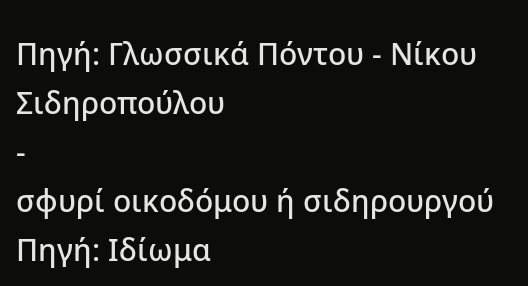Πηγή: Γλωσσικά Πόντου - Νίκου Σιδηροπούλου
-
σφυρί οικοδόμου ή σιδηρουργού
Πηγή: Ιδίωμα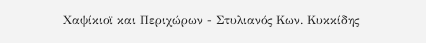Χαψίκιοϊ και Περιχώρων - Στυλιανός Κων. Κυκκίδης